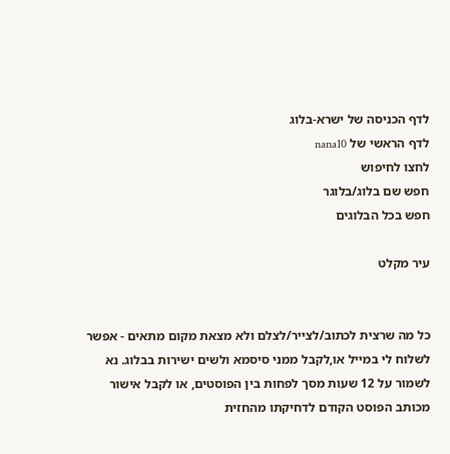לדף הכניסה של ישרא-בלוג
לדף הראשי של nana10
לחצו לחיפוש
חפש שם בלוג/בלוגר
חפש בכל הבלוגים

עיר מקלט


כל מה שרצית לכתוב/לצייר/לצלם ולא מצאת מקום מתאים - אפשר לשלוח לי במייל או,לקבל ממני סיסמא ולשים ישירות בבלוג. נא לשמור על 12 שעות מסך לפחות בין הפוסטים, או לקבל אישור מכותב הפוסט הקודם לדחיקתו מהחזית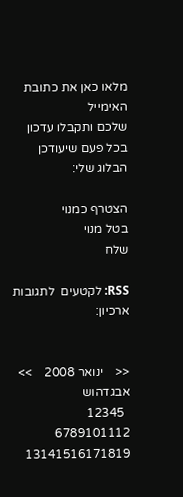מלאו כאן את כתובת האימייל
שלכם ותקבלו עדכון בכל פעם שיעודכן הבלוג שלי:

הצטרף כמנוי
בטל מנוי
שלח

RSS: לקטעים  לתגובות
ארכיון:


<<    ינואר 2008    >>
אבגדהוש
  12345
6789101112
13141516171819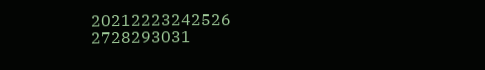20212223242526
2728293031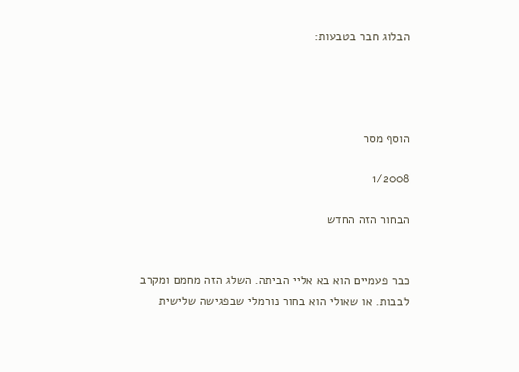הבלוג חבר בטבעות:




הוסף מסר

1/2008

הבחור הזה החדש


כבר פעמיים הוא בא אליי הביתה. השלג הזה מחמם ומקרב לבבות. או שאולי הוא בחור נורמלי שבפגישה שלישית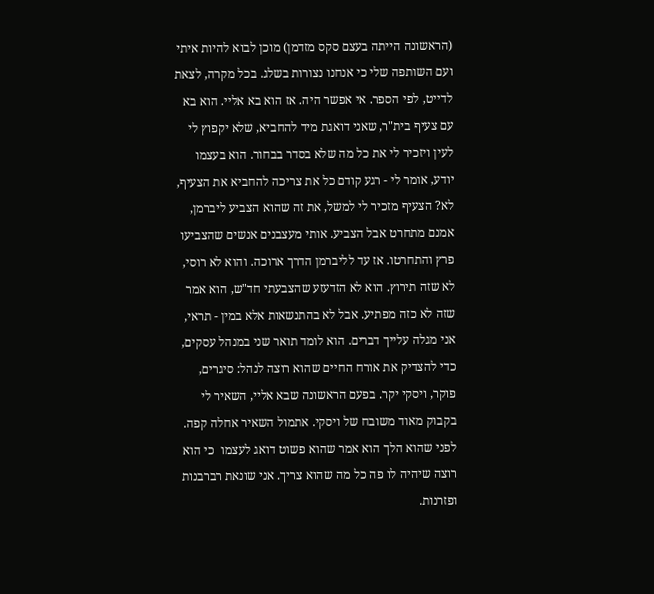(הראשונה הייתה בעצם סקס מזדמן) מוכן לבוא להיות איתי ועם השותפה שלי כי אנחנו נצורות בשלג. בכל מקרה, לצאת לדייט, לפי הספר. אי אפשר היה. אז הוא בא אליי. הוא בא עם צעיף בית"ר, שאני דואגת מיד להחביא, שלא יקפוץ לי לעין ויזכיר לי את כל מה שלא בסדר בבחור. הוא בעצמו יודע, אומר לי - רגע קודם כל את צריכה להחביא את הצעיף, לא? הצעיף מזכיר לי למשל, את זה שהוא הצביע ליברמן, אמנם מתחרט אבל הצביע. אותי מעצבנים אנשים שהצביעו פרץ והתחרטו. אז עד לליברמן הדרך ארוכה. והוא לא רוסי, לא שזה תירוץ. הוא לא הזדעזע שהצבעתי חד"ש, הוא אמר שזה לא כזה מפתיע. אבל לא בהתנשאות אלא במין - תראי, אני מגלה עלייך דברים. הוא לומד תואר שני במנהל עסקים, כדי להצדיק את אורח החיים שהוא רוצה לנהל: סיגרים, פוקר, ויסקי יקר. בפעם הראשונה שבא אליי, השאיר לי בקבוק מאוד משובח של ויסקי. אתמול השאיר אחלה קפה. לפני שהוא הלך הוא אמר שהוא פשוט דואג לעצמו  כי הוא רוצה שיהיה לו פה כל מה שהוא צריך. אני שונאת רברבנות ופזרנות.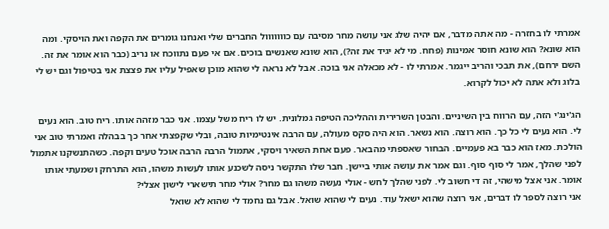אמרתי לו בחזרה - מה אתה מדבר, אם יהיה שלג אני עושה מחר מסיבה עם כווווווול החברים שלי ואנחנו גומרים את הקפה ואת הויסקי. ומה הוא שונא? הוא שונא חוסר אמינות (פחח. מי לא יגיד את זה?), הוא שונא שאנשים בוכים. אם אי פעם נתווכח או נריב (כבר הוא אומר את זה. השם ירחם), את תבכי והריב ייגמר. אמרתי לו - לא מכאלה אני בוכה. אבל לא נראה לי שהוא מוכן שאפיל עליו את פצצת אני בטיפול וגם יש לי בלוג ולא אתה לא יכול לקרוא.

הג'ינג'י הזה, עם הרווח בין השיניים. והבטן השרירית וההליכה הטיפה גמלונית. יש לו ריח משל עצמו. אני כבר מזהה אותו. ריח טוב. הוא נעים לי. הוא נעים לי כל כך. הוא רוצה. הוא נשאר. הוא היה סקס מעולה, עם הרבה אינטימיות טובה, ובלי שקפצתי אחר כך בבהלה ואמרתי טוב אני הולכת. מאז הוא כבר בא פעמיים. הבחור שאספתי מהבאר. פעם אחת השאיר ויסקי, אתמול הרבה הרבה אוכל טעים וקפה. כשהתנשקנו אתמול לפני שהלך, אמר לי סוף סוף. וגם אמר את עושה אותי ביישן. חבר שלו התקשר ניסה לשכנע אותו לעשות משהו, הוא התרחק ושמעתי אותו אומר. אני אצל מישהי, זה די חשוב לי. לפני שהלך לחש - אולי נעשה משהו גם מחר? אולי מחר תישארי לישון אצלי?
אני רוצה לספר לו דברים, אני רוצה שהוא ישאל עוד. נעים לי שהוא שואל. אבל גם נחמד לי שהוא לא שואל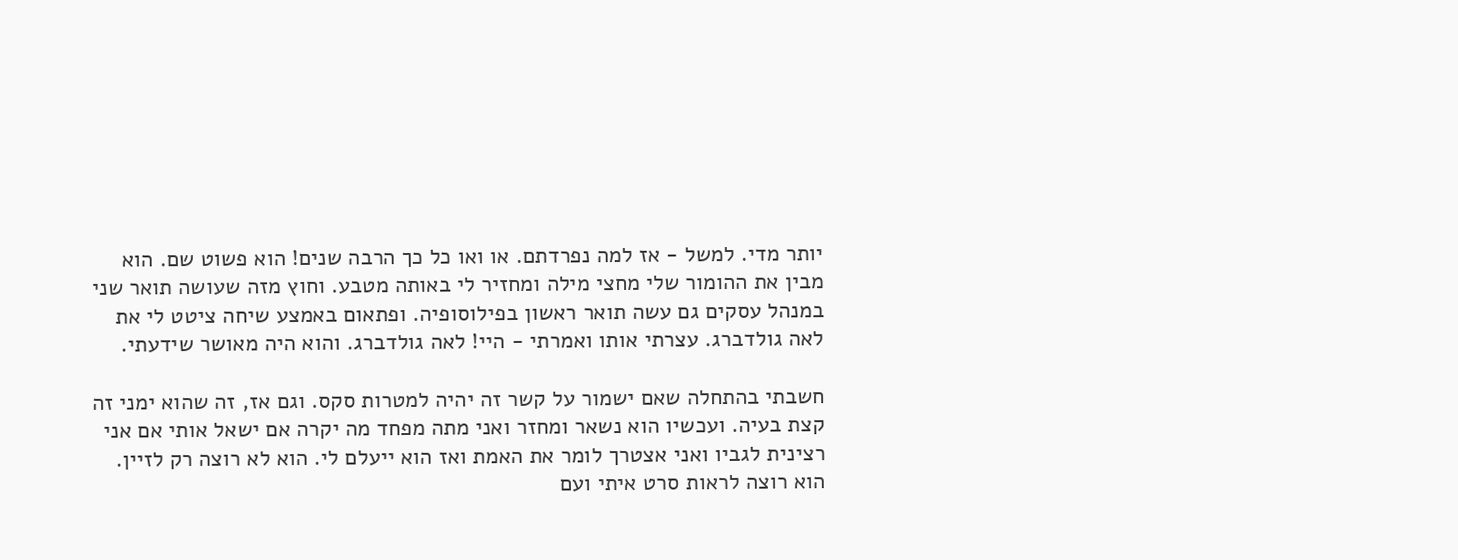יותר מדי. למשל - אז למה נפרדתם. או ואו כל כך הרבה שנים! הוא פשוט שם. הוא מבין את ההומור שלי מחצי מילה ומחזיר לי באותה מטבע. וחוץ מזה שעושה תואר שני במנהל עסקים גם עשה תואר ראשון בפילוסופיה. ופתאום באמצע שיחה ציטט לי את לאה גולדברג. עצרתי אותו ואמרתי - היי! לאה גולדברג. והוא היה מאושר שידעתי.

חשבתי בהתחלה שאם ישמור על קשר זה יהיה למטרות סקס. וגם אז, זה שהוא ימני זה קצת בעיה. ועכשיו הוא נשאר ומחזר ואני מתה מפחד מה יקרה אם ישאל אותי אם אני רצינית לגביו ואני אצטרך לומר את האמת ואז הוא ייעלם לי. הוא לא רוצה רק לזיין. הוא רוצה לראות סרט איתי ועם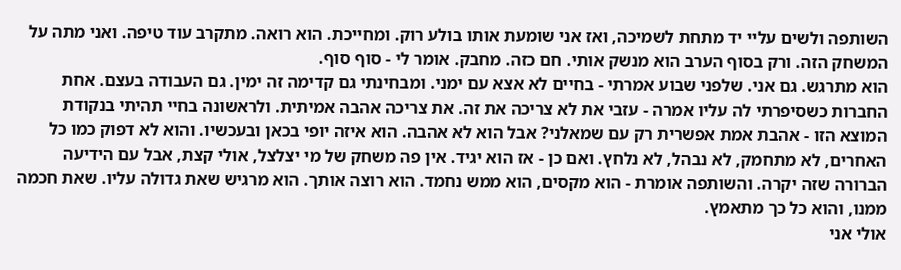השותפה ולשים עליי יד מתחת לשמיכה, ואז אני שומעת אותו בולע רוק. ומחייכת. הוא רואה. מתקרב עוד טיפה. ואני מתה על המשחק הזה. ורק בסוף הערב הוא מנשק אותי. חם כזה. מחבק. אומר לי - סוף סוף.
הוא מתרגש. גם אני. שלפני שבוע אמרתי - בחיים לא אצא עם ימני. ומבחינתי גם קדימה זה ימין. גם העבודה בעצם. אחת החברות כשסיפרתי לה עליו אמרה - עזבי את לא צריכה את זה. את צריכה אהבה אמיתית. ולראשונה בחיי תהיתי בנקודת המוצא הזו - אהבת אמת אפשרית רק עם שמאלני? אבל הוא לא אהבה. הוא איזה יופי בכאן ובעכשיו. והוא לא דפוק כמו כל האחרים, לא מתחמק, לא נבהל, לא נלחץ. ואם כן - אז הוא יגיד. אין פה משחק של מי יצלצל, אולי קצת, אבל עם הידיעה הברורה שזה יקרה. והשותפה אומרת - הוא מקסים, הוא ממש נחמד. הוא רוצה אותך. הוא מרגיש שאת גדולה עליו. שאת חכמה ממנו, והוא כל כך מתאמץ.
אולי אני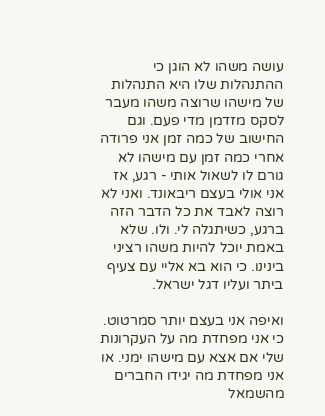עושה משהו לא הוגן כי ההתנהלות שלו היא התנהלות של מישהו שרוצה משהו מעבר לסקס מזדמן מדי פעם. וגם החישוב של כמה זמן אני פרודה אחרי כמה זמן עם מישהו לא גורם לו לשאול אותי - רגע, אז אני אולי בעצם ריבאונד. ואני לא רוצה לאבד את כל הדבר הזה ברגע, כשיתגלה לי. ולו. שלא באמת יוכל להיות משהו רציני בינינו. כי הוא בא אליי עם צעיף ביתר ועליו דגל ישראל.

ואיפה אני בעצם יותר סמרטוט. כי אני מפחדת מה על העקרונות שלי אם אצא עם מישהו ימני. או אני מפחדת מה יגידו החברים מהשמאל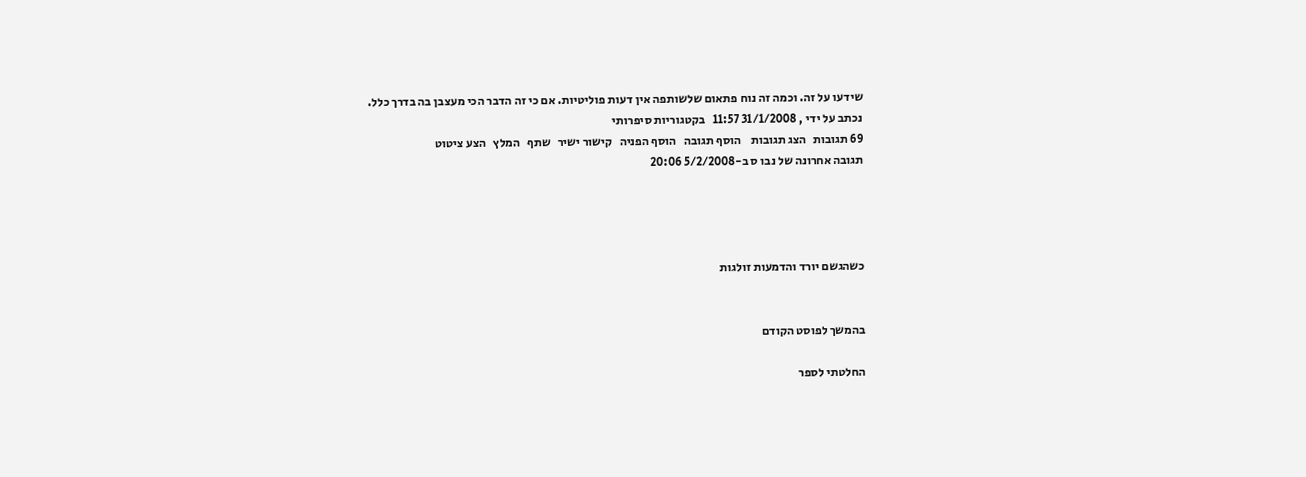שידעו על זה. וכמה זה נוח פתאום שלשותפה אין דעות פוליטיות. אם כי זה הדבר הכי מעצבן בה בדרך כלל.
נכתב על ידי , 31/1/2008 11:57   בקטגוריות סיפרותי
69 תגובות   הצג תגובות    הוסף תגובה   הוסף הפניה   קישור ישיר   שתף   המלץ   הצע ציטוט
תגובה אחרונה של נבו ס ב-5/2/2008 20:06




כשהגשם יורד והדמעות זולגות


בהמשך לפוסט הקודם

החלטתי לספר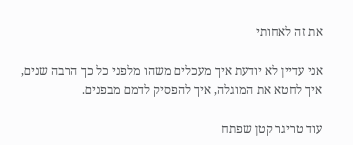את זה לאחותי

אני עדיין לא יודעת איך מעכלים משהו מלפני כל כך הרבה שנים, איך לחטא את המוגלה, איך להפסיק לדמם מבפנים.

עוד טריגר קטן שפתח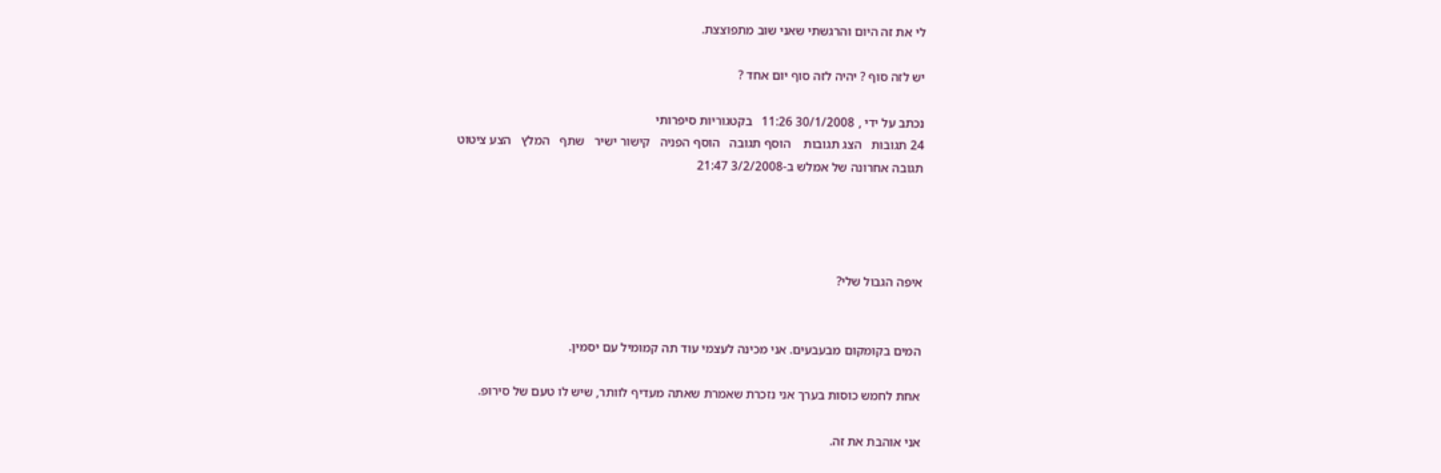לי את זה היום והרגשתי שאני שוב מתפוצצת.

יש לזה סוף ? יהיה לזה סוף יום אחד ?

נכתב על ידי , 30/1/2008 11:26   בקטגוריות סיפרותי
24 תגובות   הצג תגובות    הוסף תגובה   הוסף הפניה   קישור ישיר   שתף   המלץ   הצע ציטוט
תגובה אחרונה של אמלש ב-3/2/2008 21:47




איפה הגבול שלי?


המים בקומקום מבעבעים. אני מכינה לעצמי עוד תה קמומיל עם יסמין.

אחת לחמש כוסות בערך אני נזכרת שאמרת שאתה מעדיף לוותר, שיש לו טעם של סירופ.

אני אוהבת את זה.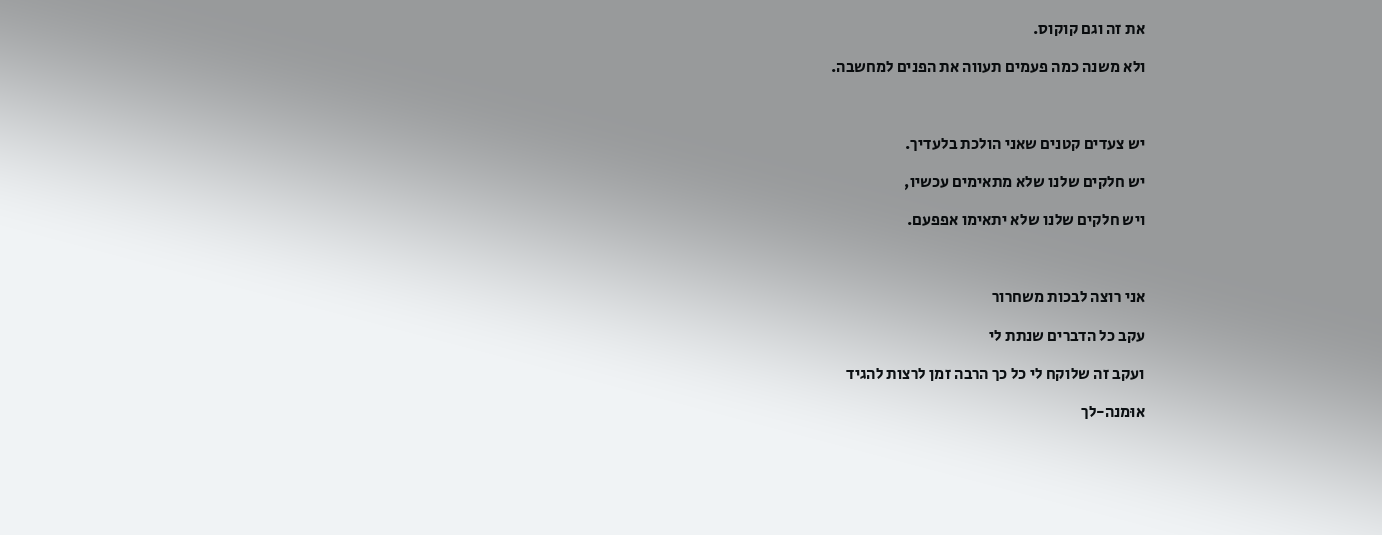את זה וגם קוקוס.

ולא משנה כמה פעמים תעווה את הפנים למחשבה.



יש צעדים קטנים שאני הולכת בלעדיך.

יש חלקים שלנו שלא מתאימים עכשיו,

ויש חלקים שלנו שלא יתאימו אפפעם.



אני רוצה לבכות משחרור

עקב כל הדברים שנתת לי

ועקב זה שלוקח לי כל כך הרבה זמן לרצות להגיד

אוּמנה-לך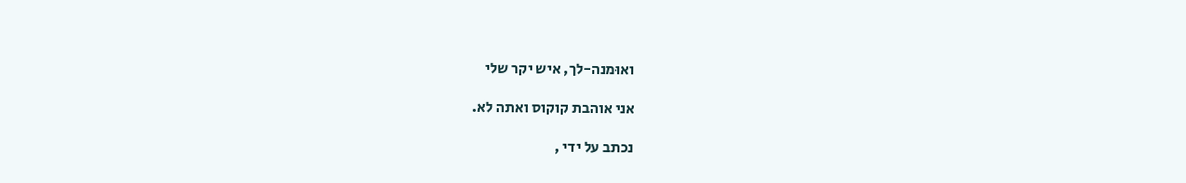ואוּמנה-לך, איש יקר שלי

אני אוהבת קוקוס ואתה לא.

נכתב על ידי ,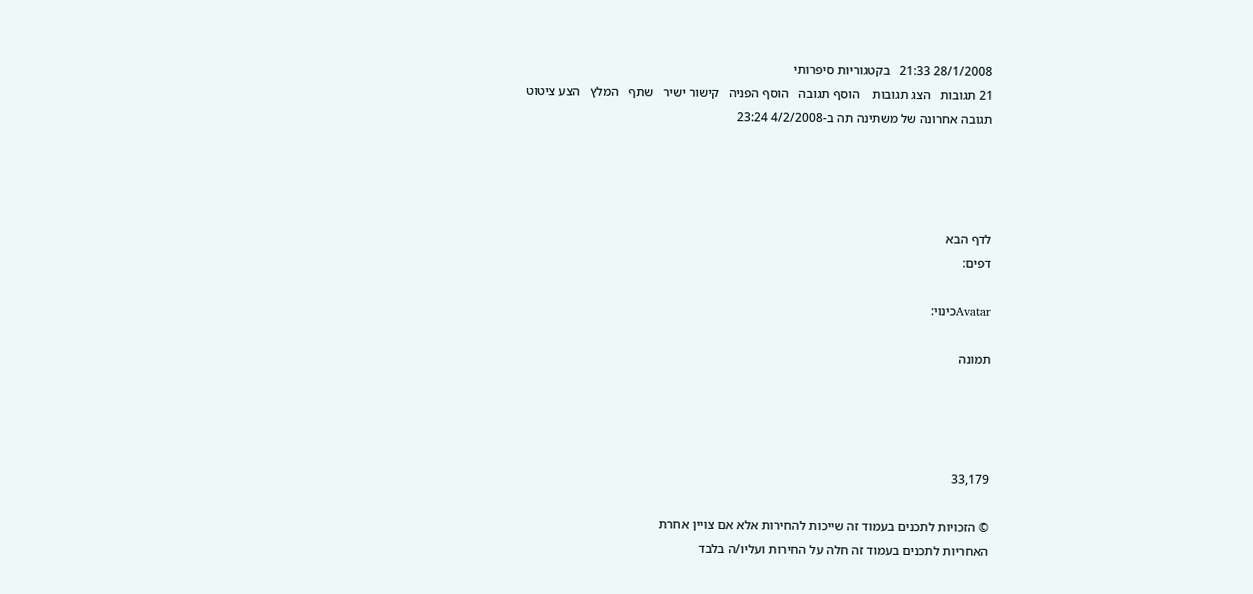28/1/2008 21:33   בקטגוריות סיפרותי
21 תגובות   הצג תגובות    הוסף תגובה   הוסף הפניה   קישור ישיר   שתף   המלץ   הצע ציטוט
תגובה אחרונה של משתינה תה ב-4/2/2008 23:24




לדף הבא
דפים:

Avatarכינוי:

תמונה




33,179

© הזכויות לתכנים בעמוד זה שייכות להחירות אלא אם צויין אחרת
האחריות לתכנים בעמוד זה חלה על החירות ועליו/ה בלבד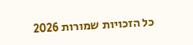כל הזכויות שמורות 2026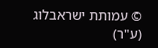© עמותת ישראבלוג (ע"ר)